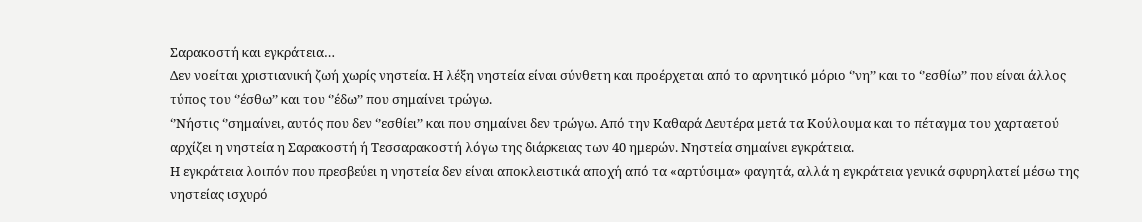Σαρακοστή και εγκράτεια…
Δεν νοείται χριστιανική ζωή χωρίς νηστεία. Η λέξη νηστεία είναι σύνθετη και προέρχεται από το αρνητικό μόριο ‘’νη’’ και το ‘’εσθίω’’ που είναι άλλος τύπος του ‘’έσθω’’ και του ‘’έδω’’ που σημαίνει τρώγω.
‘’Νήστις ‘’σημαίνει, αυτός που δεν ‘’εσθίει’’ και που σημαίνει δεν τρώγω. Από την Καθαρά Δευτέρα μετά τα Κούλουμα και το πέταγμα του χαρταετού αρχίζει η νηστεία η Σαρακοστή ή Τεσσαρακοστή λόγω της διάρκειας των 40 ημερών. Νηστεία σημαίνει εγκράτεια.
Η εγκράτεια λοιπόν που πρεσβεύει η νηστεία δεν είναι αποκλειστικά αποχή από τα «αρτύσιμα» φαγητά, αλλά η εγκράτεια γενικά σφυρηλατεί μέσω της νηστείας ισχυρό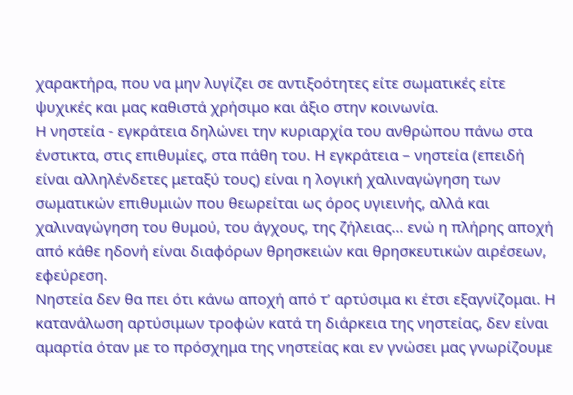χαρακτήρα, που να μην λυγίζει σε αντιξοότητες είτε σωματικές είτε ψυχικές και μας καθιστά χρήσιμο και άξιο στην κοινωνία.
Η νηστεία - εγκράτεια δηλώνει την κυριαρχία του ανθρώπου πάνω στα ένστικτα, στις επιθυμίες, στα πάθη του. Η εγκράτεια – νηστεία (επειδή είναι αλληλένδετες μεταξύ τους) είναι η λογική χαλιναγώγηση των σωματικών επιθυμιών που θεωρείται ως όρος υγιεινής, αλλά και χαλιναγώγηση του θυμού, του άγχους, της ζήλειας… ενώ η πλήρης αποχή από κάθε ηδονή είναι διαφόρων θρησκειών και θρησκευτικών αιρέσεων, εφεύρεση.
Νηστεία δεν θα πει ότι κάνω αποχή από τ’ αρτύσιμα κι έτσι εξαγνίζομαι. Η κατανάλωση αρτύσιμων τροφών κατά τη διάρκεια της νηστείας, δεν είναι αμαρτία όταν με το πρόσχημα της νηστείας και εν γνώσει μας γνωρίζουμε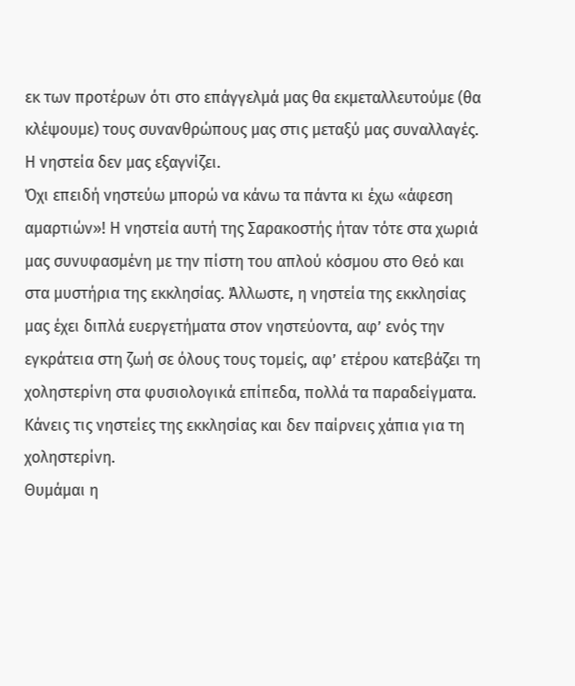εκ των προτέρων ότι στο επάγγελμά μας θα εκμεταλλευτούμε (θα κλέψουμε) τους συνανθρώπους μας στις μεταξύ μας συναλλαγές. Η νηστεία δεν μας εξαγνίζει.
Όχι επειδή νηστεύω μπορώ να κάνω τα πάντα κι έχω «άφεση αμαρτιών»! Η νηστεία αυτή της Σαρακοστής ήταν τότε στα χωριά μας συνυφασμένη με την πίστη του απλού κόσμου στο Θεό και στα μυστήρια της εκκλησίας. Άλλωστε, η νηστεία της εκκλησίας μας έχει διπλά ευεργετήματα στον νηστεύοντα, αφ’ ενός την εγκράτεια στη ζωή σε όλους τους τομείς, αφ’ ετέρου κατεβάζει τη χοληστερίνη στα φυσιολογικά επίπεδα, πολλά τα παραδείγματα. Κάνεις τις νηστείες της εκκλησίας και δεν παίρνεις χάπια για τη χοληστερίνη.
Θυμάμαι η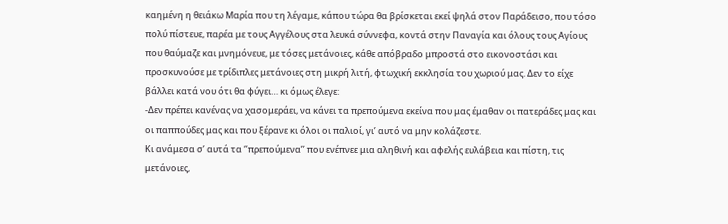καημένη η θειάκω Μαρία που τη λέγαμε, κάπου τώρα θα βρίσκεται εκεί ψηλά στον Παράδεισο, που τόσο πολύ πίστευε, παρέα με τους Αγγέλους στα λευκά σύννεφα, κοντά στην Παναγία και όλους τους Αγίους που θαύμαζε και μνημόνευε, με τόσες μετάνοιες, κάθε απόβραδο μπροστά στο εικονοστάσι και προσκυνούσε με τρίδιπλες μετάνοιες στη μικρή λιτή, φτωχική εκκλησία του χωριού μας. Δεν το είχε βάλλει κατά νου ότι θα φύγει… κι όμως έλεγε:
-Δεν πρέπει κανένας να χασομεράει, να κάνει τα πρεπούμενα εκείνα που μας έμαθαν οι πατεράδες μας και οι παππούδες μας και που ξέρανε κι όλοι οι παλιοί, γι’ αυτό να μην κολάζεστε.
Κι ανάμεσα σ’ αυτά τα ‘’πρεπούμενα’’ που ενέπνεε μια αληθινή και αφελής ευλάβεια και πίστη, τις μετάνοιες,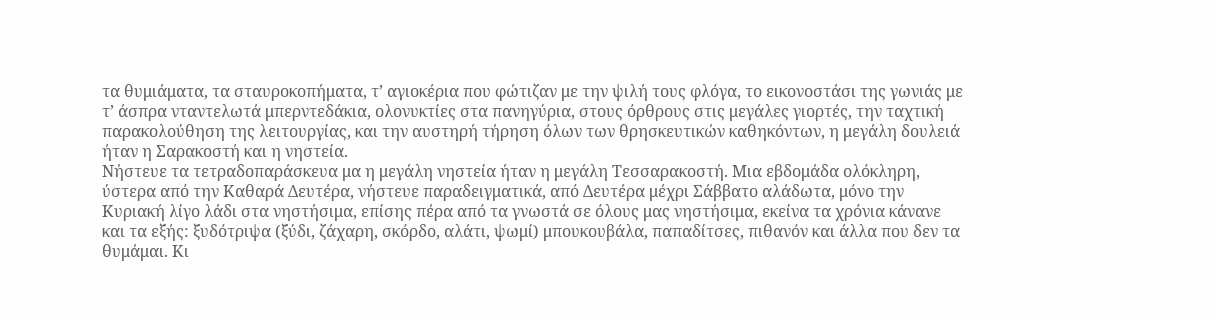τα θυμιάματα, τα σταυροκοπήματα, τ’ αγιοκέρια που φώτιζαν με την ψιλή τους φλόγα, το εικονοστάσι της γωνιάς με τ’ άσπρα νταντελωτά μπερντεδάκια, ολονυκτίες στα πανηγύρια, στους όρθρους στις μεγάλες γιορτές, την ταχτική παρακολούθηση της λειτουργίας, και την αυστηρή τήρηση όλων των θρησκευτικών καθηκόντων, η μεγάλη δουλειά ήταν η Σαρακοστή και η νηστεία.
Νήστευε τα τετραδοπαράσκευα μα η μεγάλη νηστεία ήταν η μεγάλη Τεσσαρακοστή. Μια εβδομάδα ολόκληρη, ύστερα από την Καθαρά Δευτέρα, νήστευε παραδειγματικά, από Δευτέρα μέχρι Σάββατο αλάδωτα, μόνο την Κυριακή λίγο λάδι στα νηστήσιμα, επίσης πέρα από τα γνωστά σε όλους μας νηστήσιμα, εκείνα τα χρόνια κάνανε και τα εξής: ξυδότριψα (ξύδι, ζάχαρη, σκόρδο, αλάτι, ψωμί) μπουκουβάλα, παπαδίτσες, πιθανόν και άλλα που δεν τα θυμάμαι. Κι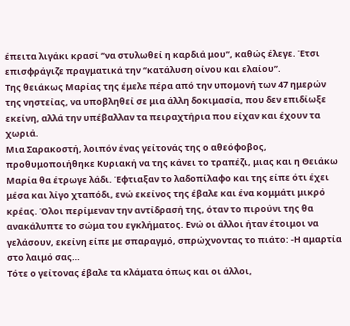έπειτα λιγάκι κρασί ‘’να στυλωθεί η καρδιά μου’’, καθώς έλεγε. Έτσι επισφράγιζε πραγματικά την ‘’κατάλυση οίνου και ελαίου’’.
Της θειάκως Μαρίας της έμελε πέρα από την υπομονή των 47 ημερών της νηστείας, να υποβληθεί σε μια άλλη δοκιμασία, που δεν επιδίωξε εκείνη, αλλά την υπέβαλλαν τα πειραχτήρια που είχαν και έχουν τα χωριά.
Μια Σαρακοστή, λοιπόν ένας γείτονάς της ο αθεόφοβος, προθυμοποιήθηκε Κυριακή να της κάνει το τραπέζι, μιας και η Θειάκω Μαρία θα έτρωγε λάδι. Έφτιαξαν το λαδοπίλαφο και της είπε ότι έχει μέσα και λίγο χταπόδι, ενώ εκείνος της έβαλε και ένα κομμάτι μικρό κρέας. Όλοι περίμεναν την αντίδρασή της, όταν το πιρούνι της θα ανακάλυπτε το σώμα του εγκλήματος. Ενώ οι άλλοι ήταν έτοιμοι να γελάσουν, εκείνη είπε με σπαραγμό, σπρώχνοντας το πιάτο: -Η αμαρτία στο λαιμό σας…
Τότε ο γείτονας έβαλε τα κλάματα όπως και οι άλλοι,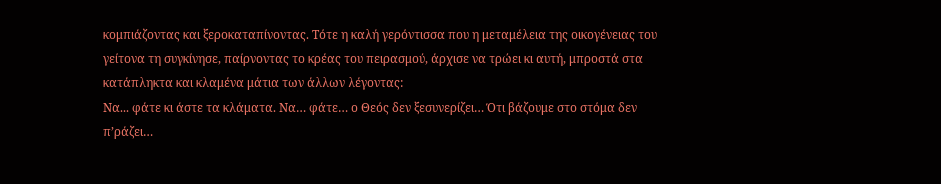κομπιάζοντας και ξεροκαταπίνοντας. Τότε η καλή γερόντισσα που η μεταμέλεια της οικογένειας του γείτονα τη συγκίνησε, παίρνοντας το κρέας του πειρασμού, άρχισε να τρώει κι αυτή, μπροστά στα κατάπληκτα και κλαμένα μάτια των άλλων λέγοντας:
Να... φάτε κι άστε τα κλάματα. Να… φάτε… ο Θεός δεν ξεσυνερίζει… Ότι βάζουμε στο στόμα δεν π’ράζει…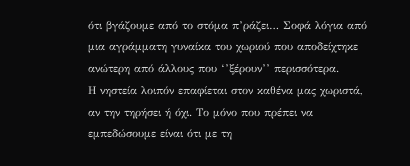ότι βγάζουμε από το στόμα π’ράζει… Σοφά λόγια από μια αγράμματη γυναίκα του χωριού που αποδείχτηκε ανώτερη από άλλους που ‘’ξέρουν’’ περισσότερα.
Η νηστεία λοιπόν επαφίεται στον καθένα μας χωριστά, αν την τηρήσει ή όχι. Το μόνο που πρέπει να εμπεδώσουμε είναι ότι με τη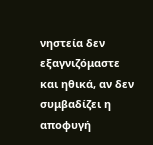νηστεία δεν εξαγνιζόμαστε και ηθικά, αν δεν συμβαδίζει η αποφυγή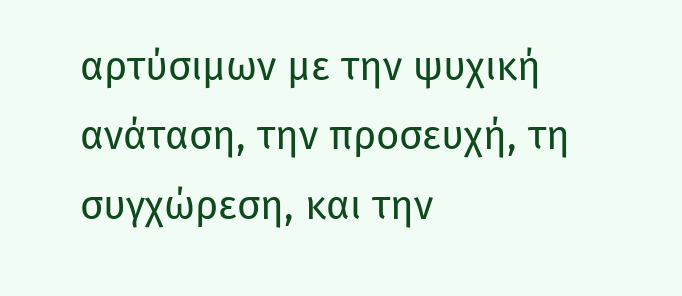αρτύσιμων με την ψυχική ανάταση, την προσευχή, τη συγχώρεση, και την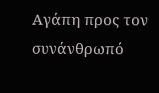Αγάπη προς τον συνάνθρωπό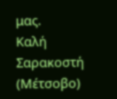μας.
Καλή Σαρακοστή
(Μέτσοβο)